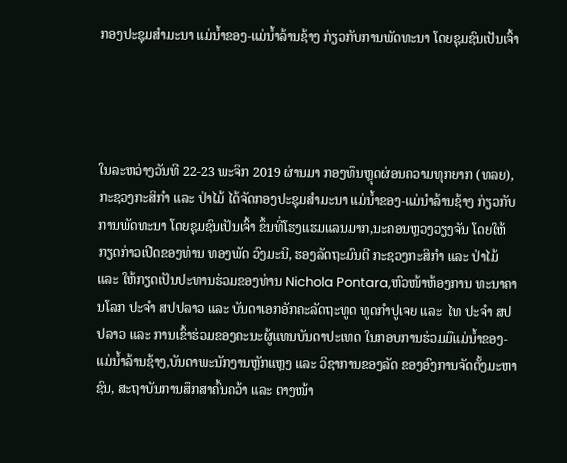ກອງປະຊຸມສໍາມະນາ ແມ່ນໍ້າຂອງ-ແມ່ນໍ້າລ້ານຊ້າງ ກ່ຽວກັບການພັດທະນາ ໂດຍຊຸມຊົນເປັນເຈົ້າ




ໃນລະຫວ່າງວັນທີ 22-23 ພະຈິກ 2019 ຜ່ານມາ ກອງທຶນຫຼຸດຜ່ອນຄວາມທຸກຍາກ (ທລຍ), ກະຊວງກະສິກໍາ ແລະ ປ່າໄມ້ ໄດ້ຈັດກອງປະຊຸມສໍາມະນາ ແມ່ນໍ້າຂອງ-ແມ່ນໍາລ້ານຊ້າງ ກ່ຽວກັບການພັດທະນາ ໂດຍຊຸມຊົນເປັນເຈົ້າ ຂຶ້ນທີ່ໂຮງແຮມແລນມາກ,ນະຄອນຫຼວງວຽງຈັນ ໂດຍໃຫ້ກຽດກ່າວເປີດຂອງທ່ານ ທອງພັດ ວົງມະນີ, ຮອງລັດຖະມົນຕີ ກະຊວງກະສິກໍາ ແລະ ປ່າໄມ້ ແລະ ໃຫ້ກຽດເປັນປະທານຮ່ວມຂອງທ່ານ Nichola Pontara,ຫົວໜ້າຫ້ອງການ ທະນາຄານໂລກ ປະຈໍາ ສປປລາວ ແລະ ບັນດາເອກອັກຄະລັດຖະທູດ ທູດກໍາປູເຈຍ ແລະ  ໄທ ປະຈໍາ ສປປລາວ ແລະ ການເຂົ້າຮ່ວມຂອງຄະນະຜູ້ແທນບັນດາປະເທດ ໃນກອບການຮ່ວມມືແມ່ນໍ້າຂອງ-ແມ່ນໍ້າລ້ານຊ້າງ,ບັນດາພະນັກງານຫຼັກແຫຼງ ແລະ ວິຊາການຂອງລັດ ຂອງອົງການຈັດຕັ້ງມະຫາຊົນ, ສະຖາບັນການສຶກສາຄົ້ນຄວ້າ ແລະ ຕາງໜ້າ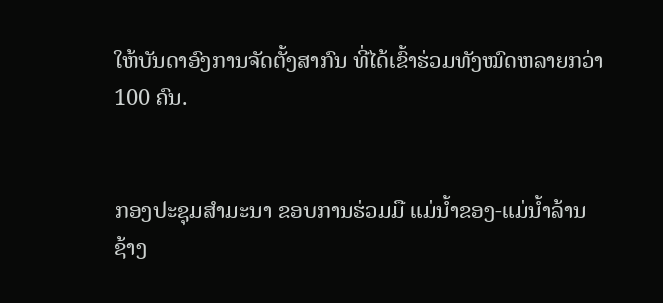ໃຫ້ບັນດາອົງການຈັດຕັ້ງສາກົນ ທີ່ໄດ້ເຂົ້າຮ່ວມທັງໝົດຫລາຍກວ່າ 100 ຄົນ.


ກອງປະຊຸມສໍາມະນາ ຂອບການຮ່ວມມື ແມ່ນໍ້າຂອງ-ແມ່ນໍ້າລ້ານຊ້າງ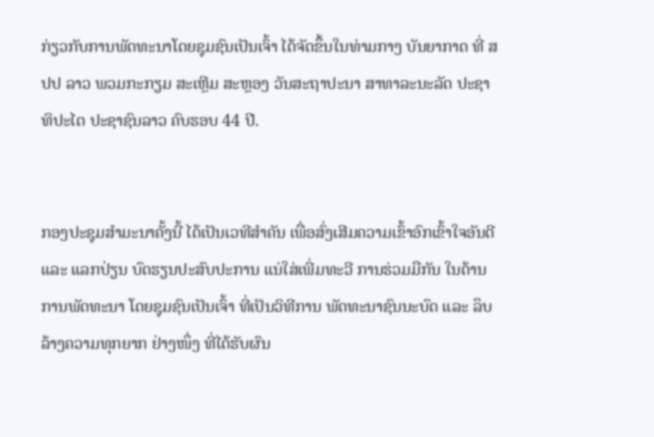ກ່ຽວກັບການພັດທະນາໂດຍຊຸມຊົນເປັນເຈົ້າ ໄດ້ຈັດຂຶ້ນໃນທ່າມກາງ ບັນຍາກາດ ທີ່ ສປປ ລາວ ພວມກະກຽມ ສະເຫຼີມ ສະຫຼອງ ວັນສະຖາປະນາ ສາທາລະນະລັດ ປະຊາທິປະໄຕ ປະຊາຊົນລາວ ຄົບຮອບ 44 ປີ.


ກອງປະຊຸມສໍາມະນາຄັ້ງນີ້ ໄດ້ເປັນເວທີສໍາຄັນ ເພື່ອສົ່ງເສີມຄວາມເຂົ້າອົກເຂົ້າໃຈອັນດີ ແລະ ແລກປ່ຽນ ບົດຮຽນປະສົບປະການ ແນ່ໃສ່ເພີ່ມທະວີ ການຮ່ວມມືກັນ ໃນດ້ານການພັດທະນາ ໂດຍຊຸມຊົນເປັນເຈົ້າ ທີ່ເປັນວິທີການ ພັດທະນາຊົນນະບົດ ແລະ ລຶບລ້າງຄວາມທຸກຍາກ ຢ່າງໜຶ່ງ ທີ່ໄດ້ຮັບຜົນ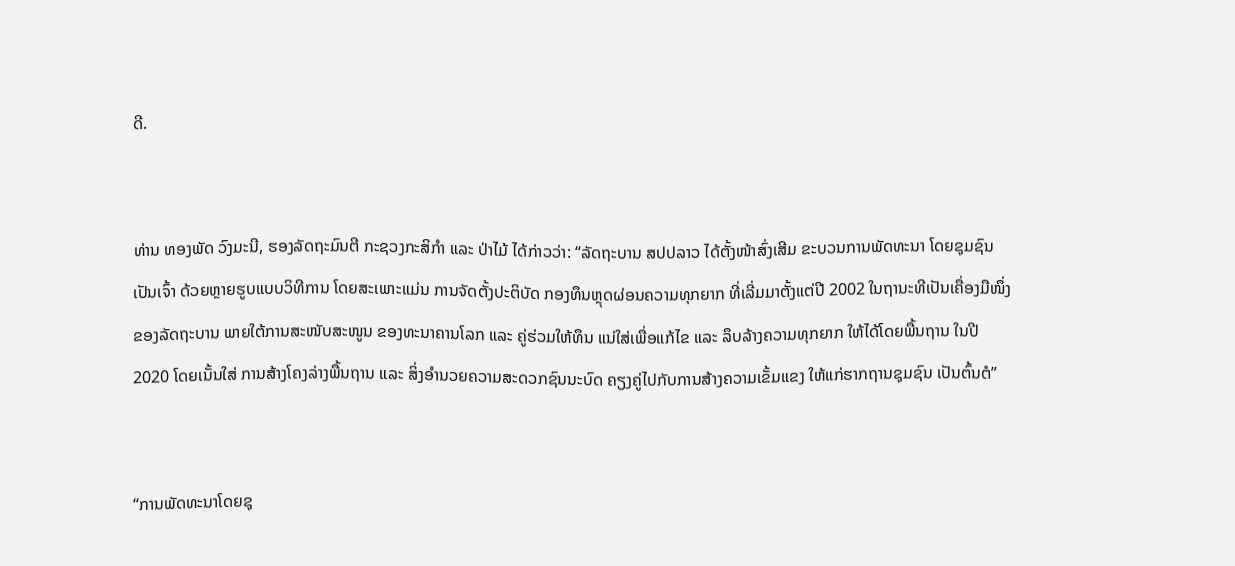ດີ.


ທ່ານ ທອງພັດ ວົງມະນີ, ຮອງລັດຖະມົນຕີ ກະຊວງກະສິກໍາ ແລະ ປ່າໄມ້ ໄດ້ກ່າວວ່າ: “ລັດຖະບານ ສປປລາວ ໄດ້ຕັ້ງໜ້າສົ່ງເສີມ ຂະບວນການພັດທະນາ ໂດຍຊຸມຊົນເປັນເຈົ້າ ດ້ວຍຫຼາຍຮູບແບບວິທີການ ໂດຍສະເພາະແມ່ນ ການຈັດຕັ້ງປະຕິບັດ ກອງທຶນຫຼຸດຜ່ອນຄວາມທຸກຍາກ ທີ່ເລີ່ມມາຕັ້ງແຕ່ປີ 2002 ໃນຖານະທີເປັນເຄື່ອງມືໜຶ່ງຂອງລັດຖະບານ ພາຍໃຕ້ການສະໜັບສະໜູນ ຂອງທະນາຄານໂລກ ແລະ ຄູ່ຮ່ວມໃຫ້ທຶນ ແນ່ໃສ່ເພື່ອແກ້ໄຂ ແລະ ລຶບລ້າງຄວາມທຸກຍາກ ໃຫ້ໄດ້ໂດຍພື້ນຖານ ໃນປີ 2020 ໂດຍເນັ້ນໃສ່ ການສ້າງໂຄງລ່າງພື້ນຖານ ແລະ ສິ່ງອໍານວຍຄວາມສະດວກຊົນນະບົດ ຄຽງຄູ່ໄປກັບການສ້າງຄວາມເຂັ້ມແຂງ ໃຫ້ແກ່ຮາກຖານຊຸມຊົນ ເປັນຕົ້ນຕໍ”


“ການພັດທະນາໂດຍຊຸ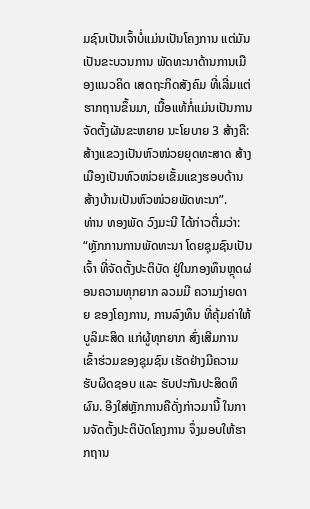ມຊົນເປັນເຈົ້າບໍ່ແມ່ນເປັນໂຄງການ ແຕ່ມັນເປັນຂະບວນການ ພັດທະນາດ້ານການເມືອງແນວຄິດ ເສດຖະກິດສັງຄົມ ທີ່ເລີ່ມແຕ່ຮາກຖານຂຶ້ນມາ, ເນື້ອແທ້ກໍ່ແມ່ນເປັນການຈັດຕັ້ງຜັນຂະຫຍາຍ ນະໂຍບາຍ 3 ສ້າງຄື: ສ້າງແຂວງເປັນຫົວໜ່ວຍຍຸດທະສາດ ສ້າງເມືອງເປັນຫົວໜ່ວຍເຂັ້ມແຂງຮອບດ້ານ ສ້າງບ້ານເປັນຫົວໜ່ວຍພັດທະນາ”.
ທ່ານ ທອງພັດ ວົງມະນີ ໄດ້ກ່າວຕື່ມວ່າ: “ຫຼັກການການພັດທະນາ ໂດຍຊຸມຊົນເປັນເຈົ້າ ທີ່ຈັດຕັ້ງປະຕິບັດ ຢູ່ໃນກອງທຶນຫຼຸດຜ່ອນຄວາມທຸກຍາກ ລວມມີ ຄວາມງ່າຍດາຍ ຂອງໂຄງການ, ການລົງທຶນ ທີ່ຄຸ້ມຄ່າໃຫ້ບູລິມະສິດ ແກ່ຜູ້ທຸກຍາກ ສົ່ງເສີມການເຂົ້າຮ່ວມຂອງຊຸມຊົນ ເຮັດຢ່າງມີຄວາມຮັບຜິດຊອບ ແລະ ຮັບປະກັນປະສິດທິຜົນ. ອີງໃສ່ຫຼັກການຄືດັ່ງກ່າວມານີ້ ໃນການຈັດຕັ້ງປະຕິບັດໂຄງການ ຈຶ່ງມອບໃຫ້ຮາກຖານ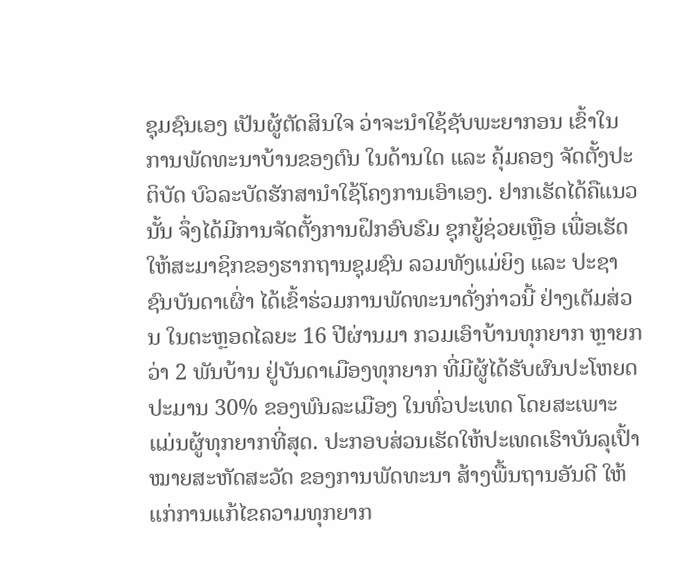ຊຸມຊົນເອງ ເປັນຜູ້ຕັດສິນໃຈ ວ່າຈະນໍາໃຊ້ຊັບພະຍາກອນ ເຂົ້າໃນການພັດທະນາບ້ານຂອງຕົນ ໃນດ້ານໃດ ແລະ ຄຸ້ມຄອງ ຈັດຕັ້ງປະຕິບັດ ບົວລະບັດຮັກສານໍາໃຊ້ໂຄງການເອົາເອງ. ຢາກເຮັດໄດ້ຄືແນວນັ້ນ ຈຶ່ງໄດ້ມີການຈັດຕັ້ງການຝຶກອົບຮົມ ຊຸກຍູ້ຊ່ວຍເຫຼືອ ເພື່ອເຮັດໃຫ້ສະມາຊິກຂອງຮາກຖານຊຸມຊົນ ລວມທັງແມ່ຍິງ ແລະ ປະຊາຊົນບັນດາເຜົ່າ ໄດ້ເຂົ້າຮ່ວມການພັດທະນາດັ່ງກ່າວນີ້ ຢ່າງເຕັມສ່ວນ ໃນຕະຫຼອດໄລຍະ 16 ປີຜ່ານມາ ກວມເອົາບ້ານທຸກຍາກ ຫຼາຍກວ່າ 2 ພັນບ້ານ ຢູ່ບັນດາເມືອງທຸກຍາກ ທີ່ມີຜູ້ໄດ້ຮັບຜົນປະໂຫຍດ ປະມານ 30% ຂອງພົນລະເມືອງ ໃນທົ່ວປະເທດ ໂດຍສະເພາະແມ່ນຜູ້ທຸກຍາກທີ່ສຸດ. ປະກອບສ່ວນເຮັດໃຫ້ປະເທດເຮົາບັນລຸເປົ້າໝາຍສະຫັດສະວັດ ຂອງການພັດທະນາ ສ້າງພື້ນຖານອັນດີ ໃຫ້ແກ່ການແກ້ໄຂຄວາມທຸກຍາກ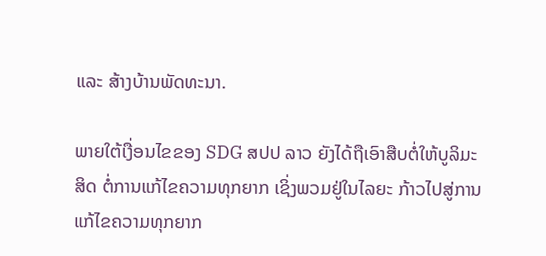ແລະ ສ້າງບ້ານພັດທະນາ.

ພາຍໃຕ້ເງື່ອນໄຂຂອງ SDG ສປປ ລາວ ຍັງໄດ້ຖືເອົາສືບຕໍ່ໃຫ້ບູລິມະສິດ ຕໍ່ການແກ້ໄຂຄວາມທຸກຍາກ ເຊິ່ງພວມຢູ່ໃນໄລຍະ ກ້າວໄປສູ່ການແກ້ໄຂຄວາມທຸກຍາກ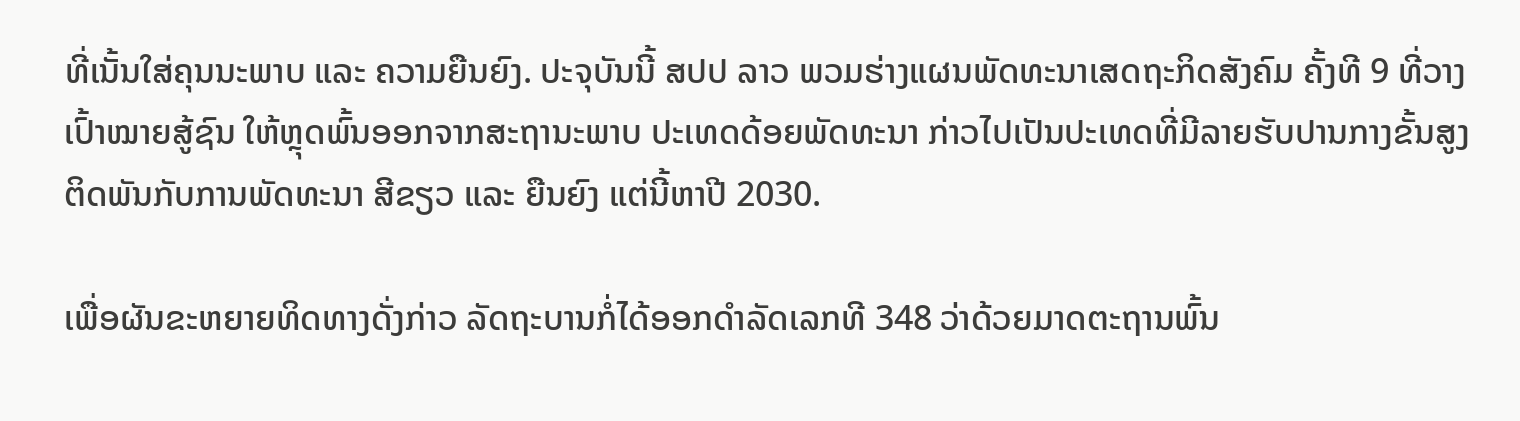ທີ່ເນັ້ນໃສ່ຄຸນນະພາບ ແລະ ຄວາມຍືນຍົງ. ປະຈຸບັນນີ້ ສປປ ລາວ ພວມຮ່າງແຜນພັດທະນາເສດຖະກິດສັງຄົມ ຄັ້ງທີ 9 ທີ່ວາງເປົ້າໝາຍສູ້ຊົນ ໃຫ້ຫຼຸດພົ້ນອອກຈາກສະຖານະພາບ ປະເທດດ້ອຍພັດທະນາ ກ່າວໄປເປັນປະເທດທີ່ມີລາຍຮັບປານກາງຂັ້ນສູງ ຕິດພັນກັບການພັດທະນາ ສີຂຽວ ແລະ ຍືນຍົງ ແຕ່ນີ້ຫາປີ 2030.

ເພື່ອຜັນຂະຫຍາຍທິດທາງດັ່ງກ່າວ ລັດຖະບານກໍ່ໄດ້ອອກດໍາລັດເລກທີ 348 ວ່າດ້ວຍມາດຕະຖານພົ້ນ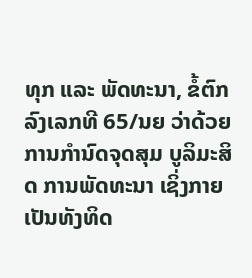ທຸກ ແລະ ພັດທະນາ, ຂໍ້ຕົກລົງເລກທີ 65/ນຍ ວ່າດ້ວຍການກໍານົດຈຸດສຸມ ບູລິມະສິດ ການພັດທະນາ ເຊິ່ງກາຍເປັນທັງທິດ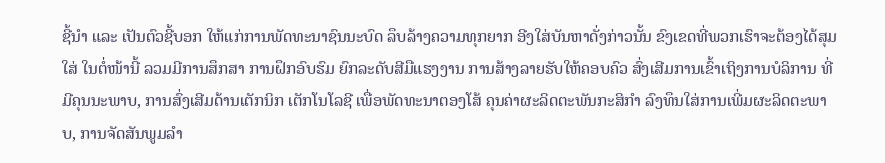ຊີ້ນໍາ ແລະ ເປັນຕົວຊີ້ບອກ ໃຫ້ແກ່ການພັດທະນາຊົນນະບົດ ລຶບລ້າງຄວາມທຸກຍາກ ອີງໃສ່ບັນຫາດັ່ງກ່າວນັ້ນ ຂົງເຂດທີ່ພວກເຮົາຈະຕ້ອງໄດ້ສຸມໃສ່ ໃນຕໍ່ໜ້ານີ້ ລວມມີການສຶກສາ ການຝຶກອົບຮົມ ຍົກລະດັບສີມືແຮງງານ ການສ້າງລາຍຮັບໃຫ້ຄອບຄົວ ສົ່ງເສີມການເຂົ້າເຖິງການບໍລິການ ທີ່ມີຄຸນນະພາບ, ການສົ່ງເສີມດ້ານເຕັກນິກ ເຕັກໂນໂລຊີ ເພື່ອພັດທະນາຕອງໂສ້ ຄຸນຄ່າຜະລິດຕະພັນກະສິກໍາ ລົງທຶນໃສ່ການເພີ່ມຜະລິດຕະພາບ, ການຈັດສັນພູມລຳ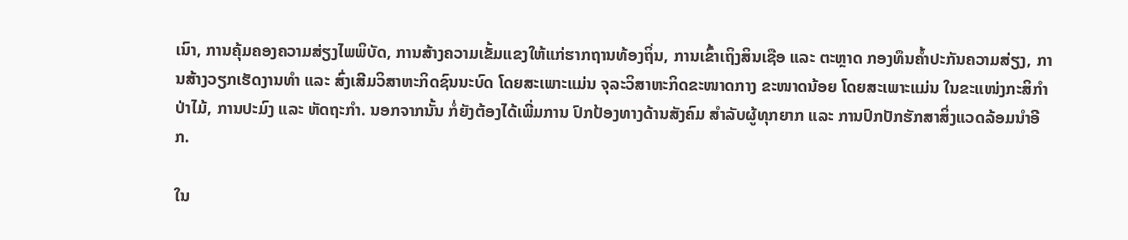ເນົາ, ການຄຸ້ມຄອງຄວາມສ່ຽງໄພພິບັດ, ການສ້າງຄວາມເຂັ້ມແຂງໃຫ້ແກ່ຮາກຖານທ້ອງຖິ່ນ, ການເຂົ້າເຖິງສິນເຊືອ ແລະ ຕະຫຼາດ ກອງທຶນຄໍ້າປະກັນຄວາມສ່ຽງ, ການສ້າງວຽກເຮັດງານທໍາ ແລະ ສົ່ງເສີມວິສາຫະກິດຊົນນະບົດ ໂດຍສະເພາະແມ່ນ ຈຸລະວິສາຫະກິດຂະໜາດກາງ ຂະໜາດນ້ອຍ ໂດຍສະເພາະແມ່ນ ໃນຂະແໜ່ງກະສິກໍາປ່າໄມ້, ການປະມົງ ແລະ ຫັດຖະກໍາ. ນອກຈາກນັ້ນ ກໍ່ຍັງຕ້ອງໄດ້ເພີ່ມການ ປົກປ້ອງທາງດ້ານສັງຄົມ ສໍາລັບຜູ້ທຸກຍາກ ແລະ ການປົກປັກຮັກສາສິ່ງແວດລ້ອມນໍາອີກ.

ໃນ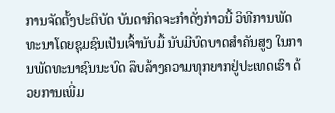ການຈັດຕັ້ງປະຕິບັດ ບັນດາກິດຈະກໍາດັ່ງກ່າວນີ້ ວິທີການພັດທະນາໂດຍຊຸມຊົນເປັນເຈົ້ານັບມື້ ນັບມີບົດບາດສໍາຄັນສູງ ໃນການພັດທະນາຊົນນະບົດ ລຶບລ້າງຄວາມທຸກຍາກຢູ່ປະເທດເຮົາ ດ້ວຍການເພີ່ມ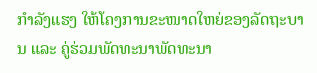ກໍາລັງແຮງ ໃຫ້ໂຄງການຂະໜາດໃຫຍ່ຂອງລັດຖະບານ ແລະ ຄູ່ຮ່ວມພັດທະນາພັດທະນາ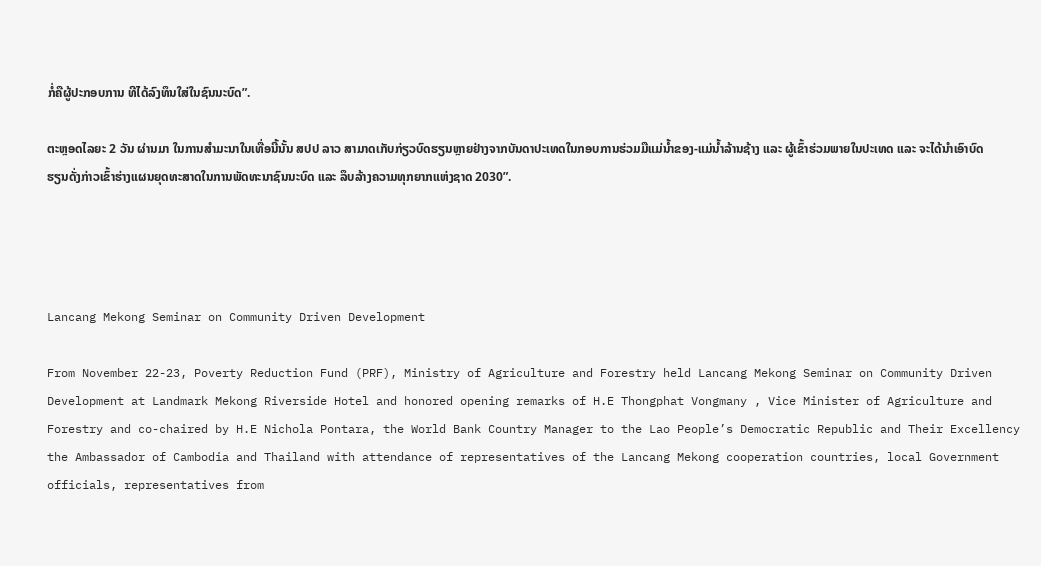ກໍ່ຄືຜູ້ປະກອບການ ທີໄດ້ລົງທຶນໃສ່ໃນຊົນນະບົດ”.

ຕະຫຼອດໄລຍະ 2 ວັນ ຜ່ານມາ ໃນການສໍາມະນາໃນເທື່ອນີ້ນັ້ນ ສປປ ລາວ ສາມາດເກັບກ່ຽວບົດຮຽນຫຼາຍຢ່າງຈາກບັນດາປະເທດໃນກອບການຮ່ວມມືແມ່ນໍ້າຂອງ-ແມ່ນໍ້າລ້ານຊ້າງ ແລະ ຜູ້ເຂົ້າຮ່ວມພາຍໃນປະເທດ ແລະ ຈະໄດ້ນໍາເອົາບົດຮຽນດັ່ງກ່າວເຂົ້າຮ່າງແຜນຍຸດທະສາດໃນການພັດທະນາຊົນນະບົດ ແລະ ລຶບລ້າງຄວາມທຸກຍາກແຫ່ງຊາດ 2030”.




Lancang Mekong Seminar on Community Driven Development

From November 22-23, Poverty Reduction Fund (PRF), Ministry of Agriculture and Forestry held Lancang Mekong Seminar on Community Driven Development at Landmark Mekong Riverside Hotel and honored opening remarks of H.E Thongphat Vongmany , Vice Minister of Agriculture and Forestry and co-chaired by H.E Nichola Pontara, the World Bank Country Manager to the Lao People’s Democratic Republic and Their Excellency the Ambassador of Cambodia and Thailand with attendance of representatives of the Lancang Mekong cooperation countries, local Government officials, representatives from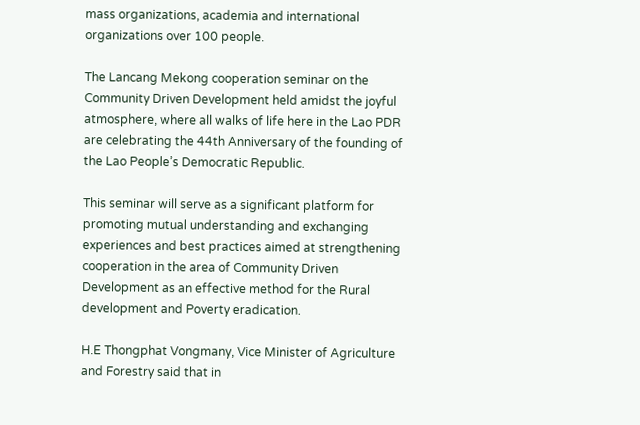mass organizations, academia and international organizations over 100 people.

The Lancang Mekong cooperation seminar on the Community Driven Development held amidst the joyful atmosphere, where all walks of life here in the Lao PDR are celebrating the 44th Anniversary of the founding of the Lao People’s Democratic Republic.

This seminar will serve as a significant platform for promoting mutual understanding and exchanging experiences and best practices aimed at strengthening cooperation in the area of Community Driven Development as an effective method for the Rural development and Poverty eradication.

H.E Thongphat Vongmany, Vice Minister of Agriculture and Forestry said that in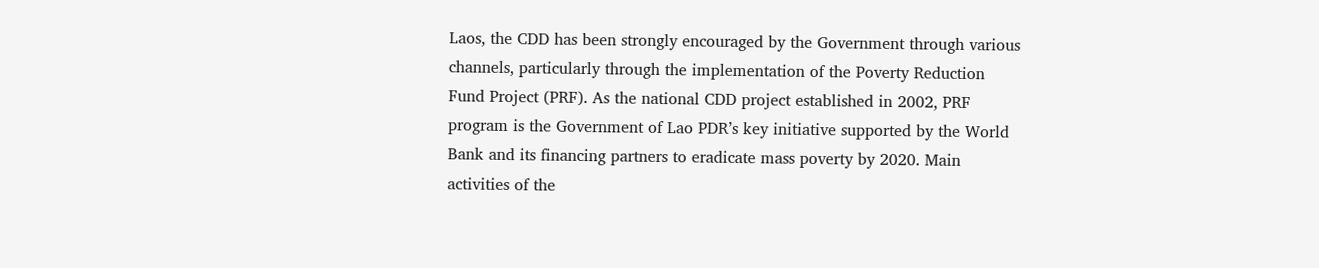Laos, the CDD has been strongly encouraged by the Government through various channels, particularly through the implementation of the Poverty Reduction Fund Project (PRF). As the national CDD project established in 2002, PRF program is the Government of Lao PDR’s key initiative supported by the World Bank and its financing partners to eradicate mass poverty by 2020. Main activities of the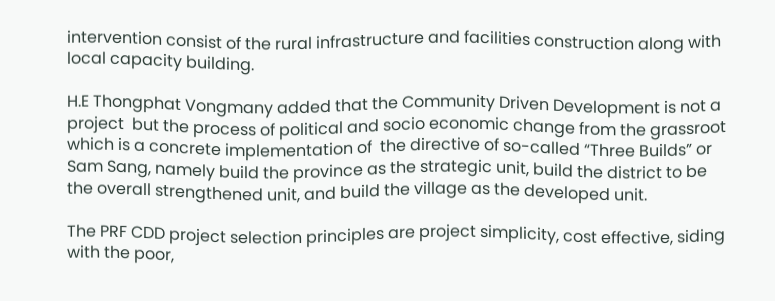intervention consist of the rural infrastructure and facilities construction along with local capacity building.

H.E Thongphat Vongmany added that the Community Driven Development is not a project  but the process of political and socio economic change from the grassroot which is a concrete implementation of  the directive of so-called “Three Builds” or Sam Sang, namely build the province as the strategic unit, build the district to be the overall strengthened unit, and build the village as the developed unit.

The PRF CDD project selection principles are project simplicity, cost effective, siding with the poor,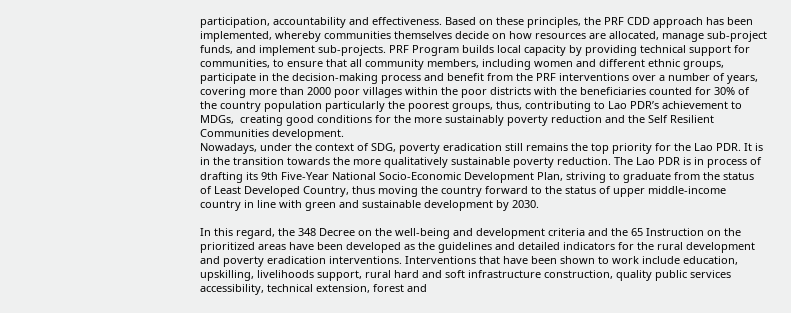participation, accountability and effectiveness. Based on these principles, the PRF CDD approach has been implemented, whereby communities themselves decide on how resources are allocated, manage sub-project funds, and implement sub-projects. PRF Program builds local capacity by providing technical support for communities, to ensure that all community members, including women and different ethnic groups, participate in the decision-making process and benefit from the PRF interventions over a number of years, covering more than 2000 poor villages within the poor districts with the beneficiaries counted for 30% of the country population particularly the poorest groups, thus, contributing to Lao PDR’s achievement to MDGs,  creating good conditions for the more sustainably poverty reduction and the Self Resilient Communities development.
Nowadays, under the context of SDG, poverty eradication still remains the top priority for the Lao PDR. It is in the transition towards the more qualitatively sustainable poverty reduction. The Lao PDR is in process of drafting its 9th Five-Year National Socio-Economic Development Plan, striving to graduate from the status of Least Developed Country, thus moving the country forward to the status of upper middle-income country in line with green and sustainable development by 2030.

In this regard, the 348 Decree on the well-being and development criteria and the 65 Instruction on the prioritized areas have been developed as the guidelines and detailed indicators for the rural development and poverty eradication interventions. Interventions that have been shown to work include education, upskilling, livelihoods support, rural hard and soft infrastructure construction, quality public services accessibility, technical extension, forest and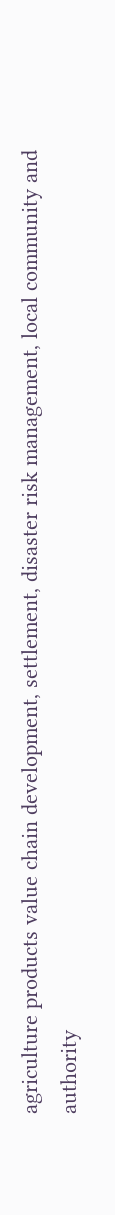agriculture products value chain development, settlement, disaster risk management, local community and authority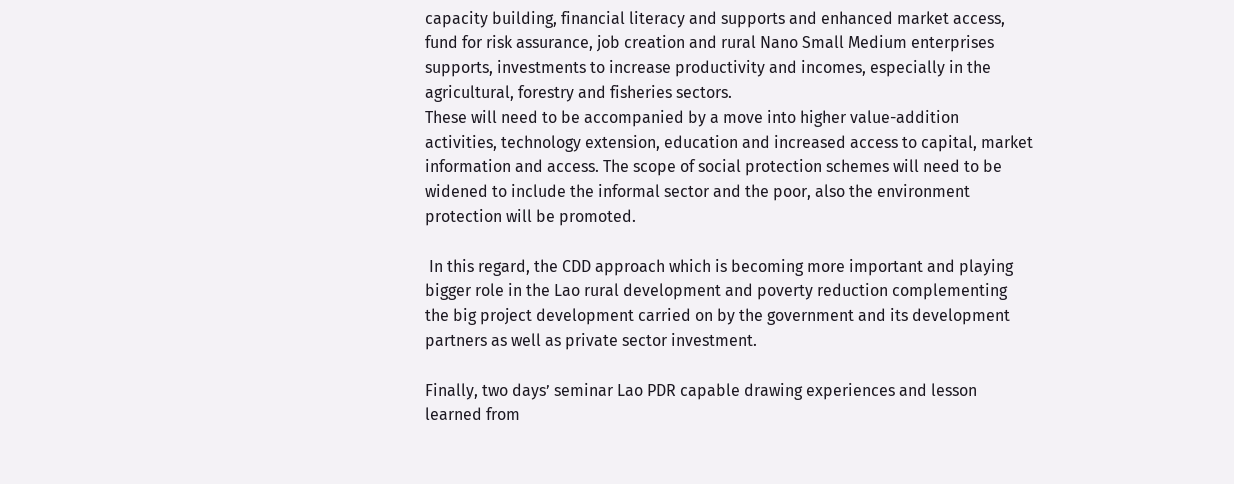capacity building, financial literacy and supports and enhanced market access, fund for risk assurance, job creation and rural Nano Small Medium enterprises supports, investments to increase productivity and incomes, especially in the agricultural, forestry and fisheries sectors.
These will need to be accompanied by a move into higher value-addition activities, technology extension, education and increased access to capital, market information and access. The scope of social protection schemes will need to be widened to include the informal sector and the poor, also the environment protection will be promoted.

 In this regard, the CDD approach which is becoming more important and playing bigger role in the Lao rural development and poverty reduction complementing the big project development carried on by the government and its development partners as well as private sector investment.

Finally, two days’ seminar Lao PDR capable drawing experiences and lesson learned from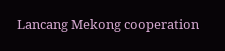Lancang Mekong cooperation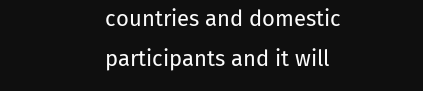countries and domestic participants and it will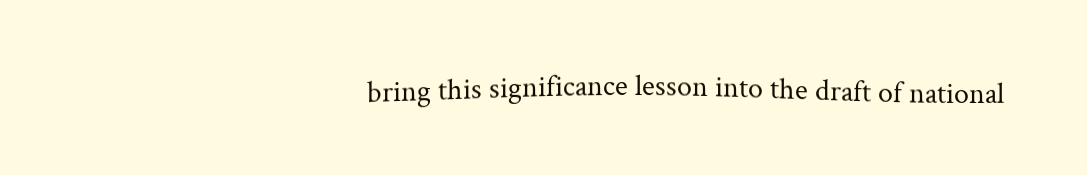bring this significance lesson into the draft of national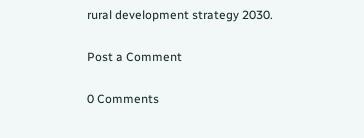rural development strategy 2030.

Post a Comment

0 Comments